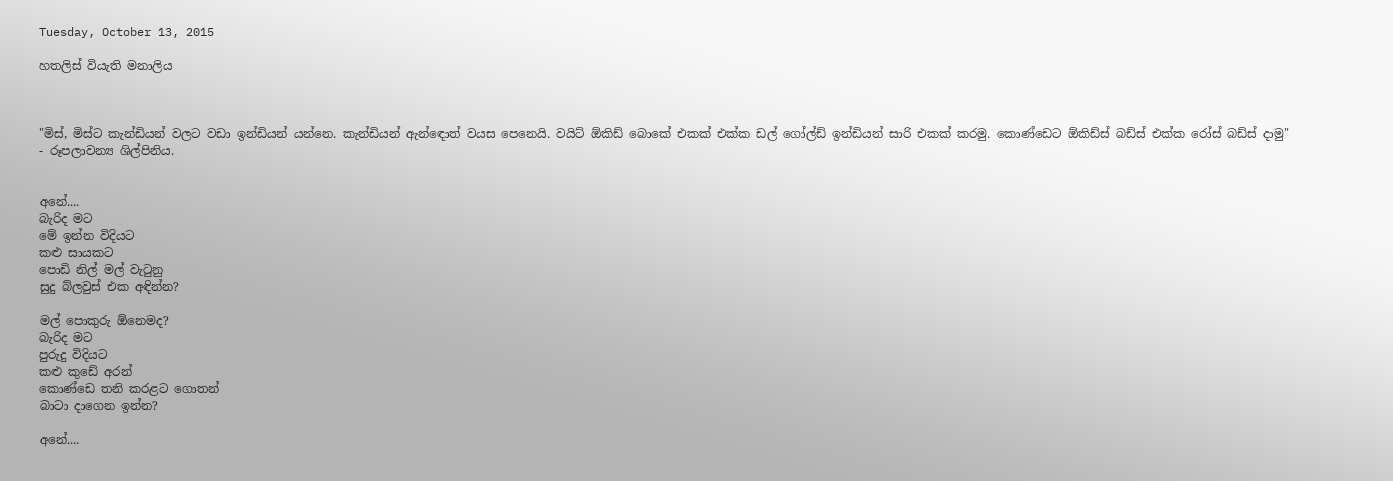Tuesday, October 13, 2015

හතලිස් වියැති මනාලිය



"මිස්, මිස්ට කැන්ඩියන් වලට වඩා ඉන්ඩියන් යන්නෙ. කැන්ඩියන් ඇන්ඳොත් වයස පෙනෙයි. වයිට් ඕකිඩ් බොකේ එකක් එක්ක ඩල් ගෝල්ඩ් ඉන්ඩියන් සාරි එකක් කරමු. කොණ්ඩෙට ඕකිඩ්ස් බඩ්ස් එක්ක රෝස් බඩ්ස් දාමු" - රූපලාවන්‍ය ශිල්පිනිය.


අනේ....
බැරිද මට
මේ ඉන්න විදියට
කළු සායකට
පොඩි නිල් මල් වැටුනු
සුදු බ්ලවුස් එක අඳින්න?

මල් පොකුරු ඕනෙමද?
බැරිද මට
පුරුදු විදියට
කළු කුඩේ අරන්
කොණ්ඩෙ තනි කරළට ගොතන්
බාටා දාගෙන ඉන්න?

අනේ....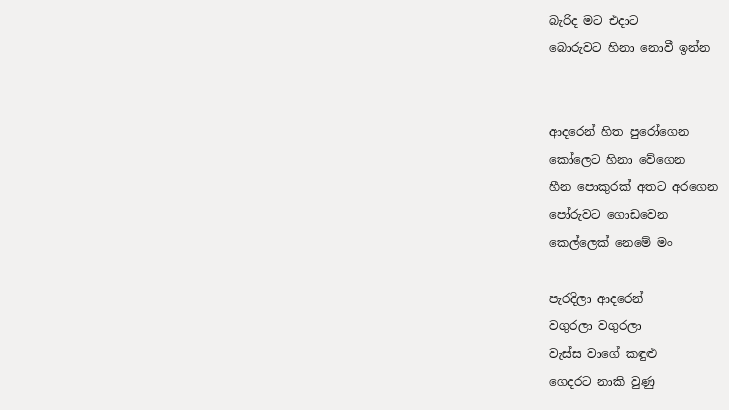බැරිද මට එදාට
බොරුවට හිනා නොවී ඉන්න


ආදරෙන් හිත පුරෝගෙන
කෝලෙට හිනා වේගෙන
හීන පොකුරක් අතට අරගෙන
පෝරුවට ගොඩවෙන
කෙල්ලෙක් නෙමේ මං

පැරදිලා ආදරෙන්
වගුරලා වගුරලා
වැස්ස වාගේ කඳුළු
ගෙදරට නාකි වුණු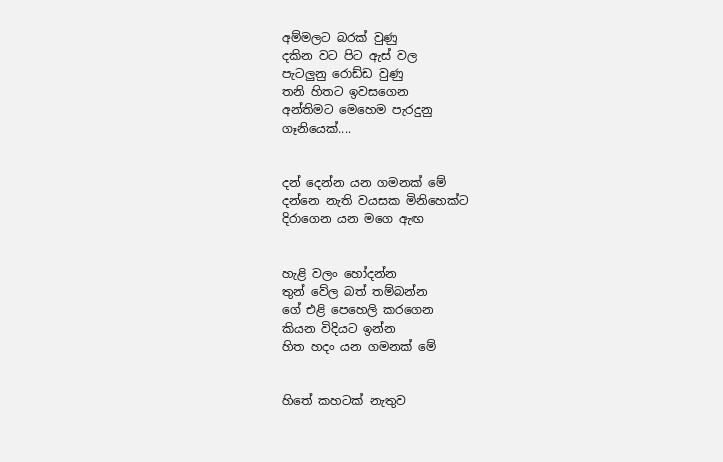අම්මලට බරක් වුණු
දකින වට පිට ඇස් වල
පැටලුනු රොඩ්ඩ වුණු
තනි හිතට ඉවසගෙන
අන්තිමට මෙහෙම පැරදුනු
ගෑනියෙක්....


දන් දෙන්න යන ගමනක් මේ
දන්නෙ නැති වයසක මිනිහෙක්ට
දිරාගෙන යන මගෙ ඇඟ


හැළි වලං හෝදන්න
තුන් වේල බත් තම්බන්න
ගේ එළි පෙහෙලි කරගෙන
කියන විදියට ඉන්න
හිත හදං යන ගමනක් මේ


හිතේ කහටක් නැතුව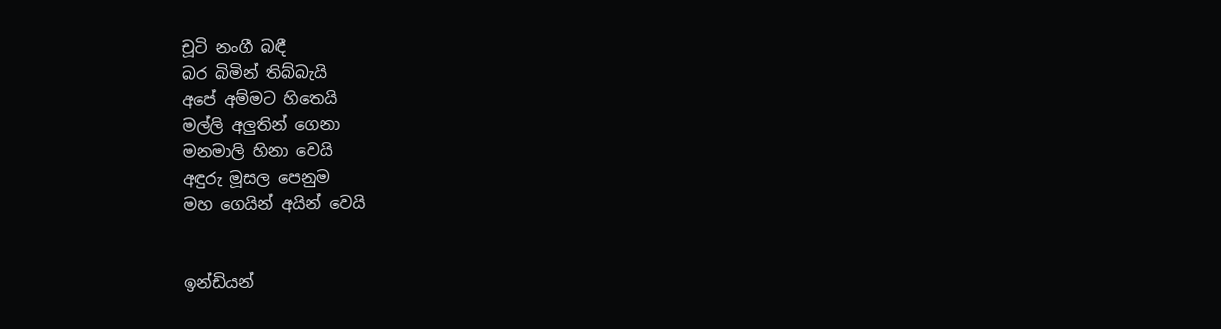චූටි නංගී බඳී
බර බිමින් තිබ්බැයි
අපේ අම්මට හිතෙයි
මල්ලි අලුතින් ගෙනා
මනමාලි හිනා වෙයි
අඳුරු මූසල පෙනුම
මහ ගෙයින් අයින් වෙයි


ඉන්ඩියන්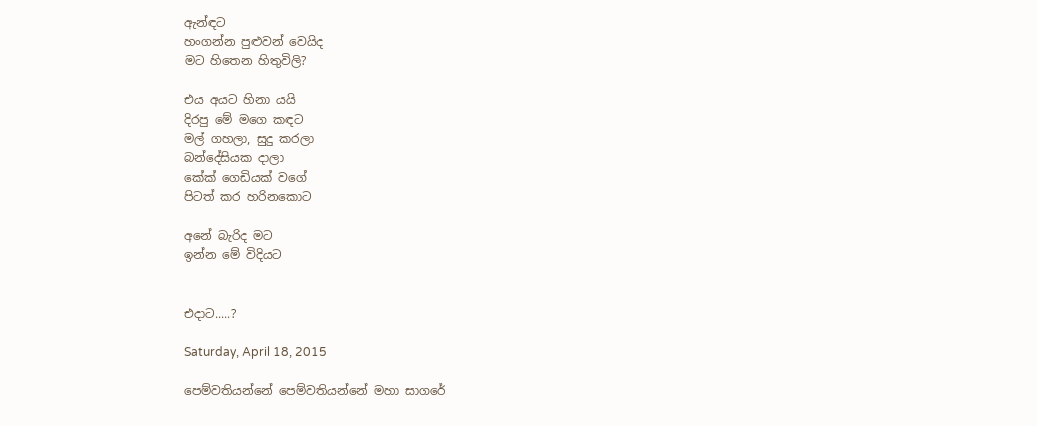ඇන්ඳට
හංගන්න පුළුවන් වෙයිද
මට හිතෙන හිතුවිලි?

එය අයට හිනා යයි
දිරපු මේ මගෙ කඳට
මල් ගහලා, සුදු කරලා
බන්දේසියක දාලා
කේක් ගෙඩියක් වගේ
පිටත් කර හරිනකොට

අනේ බැරිද මට
ඉන්න මේ විදියට


එදාට.....?

Saturday, April 18, 2015

පෙම්වතියන්නේ පෙම්වතියන්නේ මහා සාගරේ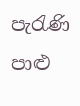පැරැණි පාළු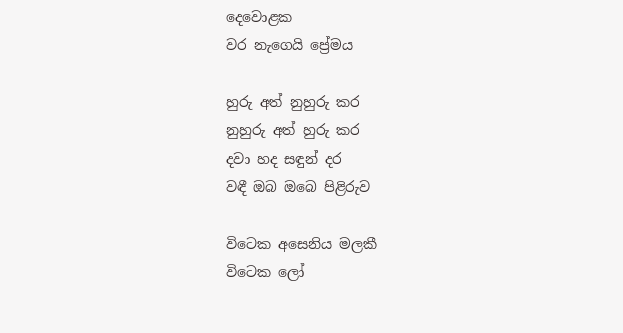දෙවොළක
වර නැගෙයි ප්‍රේමය

හුරු අත් නුහුරු කර
නුහුරු අත් හුරු කර
දවා හද සඳුන් දර
වඳී ඔබ ඔබෙ පිළිරුව

විටෙක අසෙනිය මලකී
විටෙක ලෝ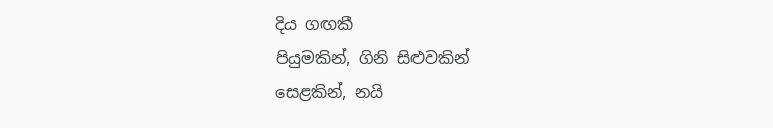දිය ගඟකී
පියුමකින්, ගිනි සිළුවකින්
සෙළකින්, නයි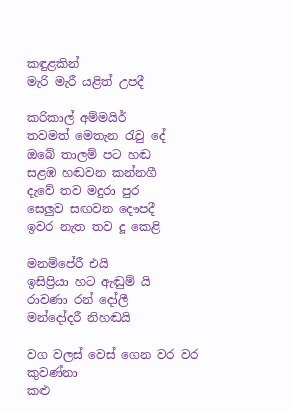කඳුළකින්
මැරි මැරී යළිත් උපදී

කරිකාල් අම්මයිර්
තවමත් මෙතැන රැවු දේ
ඔබේ තාලම් පට හඬ
සළඹ හඬවන කන්නගී
දැවේ තව මදුරා පුර
සෙලුව සඟවන දෞපදී
ඉවර නැත තව දූ කෙළි

මනම්පේරී එයි
ඉසිප්‍රියා හට ඇඬුම් යි
රාවණා රන් දෝලී
මන්දෝදරී නිහඬයි

වග වලස් වෙස් ගෙන වර වර කුවණ්නා
කළු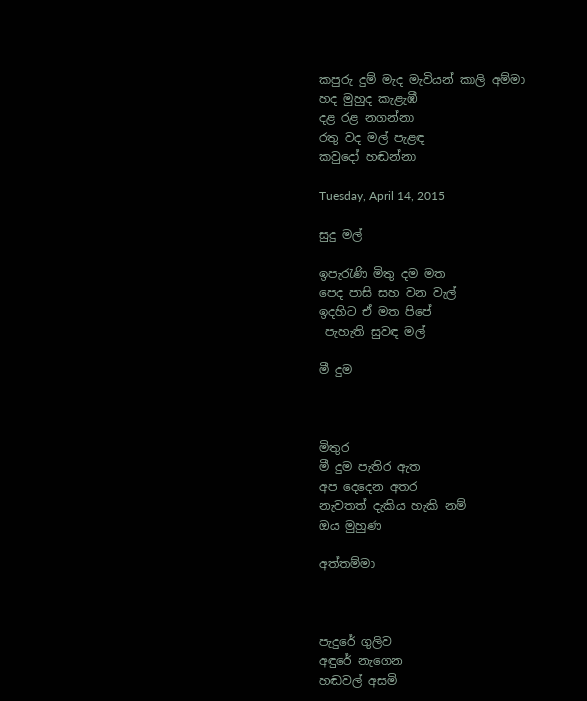කපුරු දුම් මැද මැවියන් කාලි අම්මා
හද මුහුද කැළැඹී
දළ රළ නගන්නා
රතු වද මල් පැළඳ
කවුදෝ හඬන්නා

Tuesday, April 14, 2015

සුදු මල්

ඉපැරැණි මිතු දම මත
පෙද පාසි සහ වන වැල්
ඉදහිට ඒ මත පිපේ
 පැහැති සුවඳ මල්

මී දුම



මිතුර
මී දුම පැතිර ඇත
අප දෙදෙන අතර
නැවතත් දැකිය හැකි නම්
ඔය මුහුණ

අත්තම්මා



පැදුරේ ගුලිව
අඳුරේ නැගෙන
හඬවල් අසමි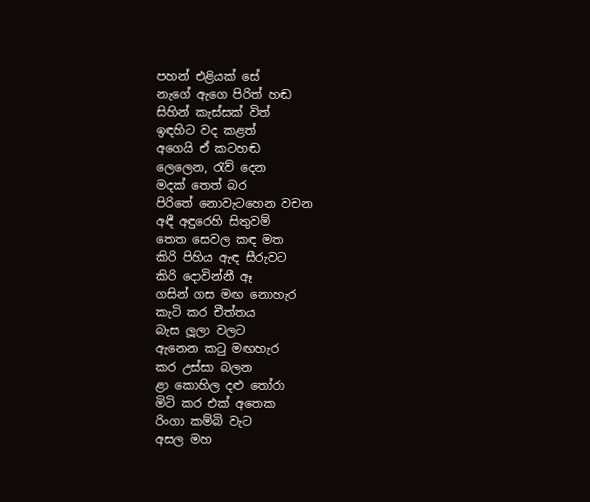පහන් එළියක් සේ
නැගේ ඇගෙ පිරිත් හඬ
සිහින් කැස්සක් විත්
ඉඳහිට වද කළත්
අගෙයි ඒ කටහඬ
ලෙලෙන, රැව් දෙන
මදක් තෙත් බර
පිරිතේ නොවැටහෙන වචන
අඳී අඳුරෙහි සිතුවම්
තෙත සෙවල කඳ මත
කිරි පිහිය ඇඳ සීරුවට
කිරි දොවින්නී ඈ
ගසින් ගස මඟ නොහැර
කැටි කර චීත්තය
බැස ලූලා වලට
ඇනෙන කටු මඟහැර
කර උස්සා බලන
ළා කොහිල දළු තෝරා
මිටි කර එක් අතෙක
රිංගා කම්බි වැට
අසල මහ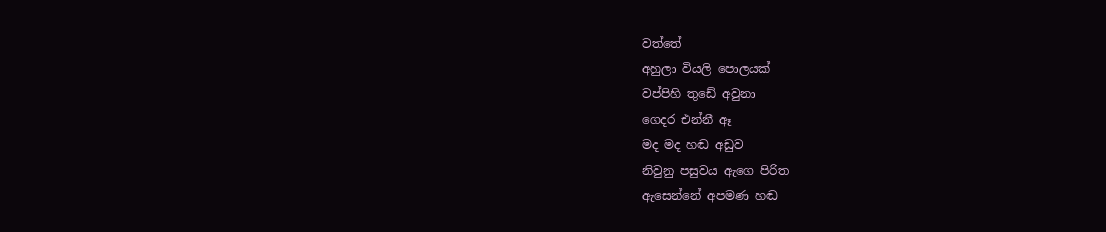වත්තේ
අහුලා වියලි පොලයක්
වප්පිහි තුඩේ අවුනා
ගෙදර එන්නී ඈ
මද මද හඬ අඩුව
නිවුනු පසුවය ඇගෙ පිරිත
ඇසෙන්නේ අපමණ හඬ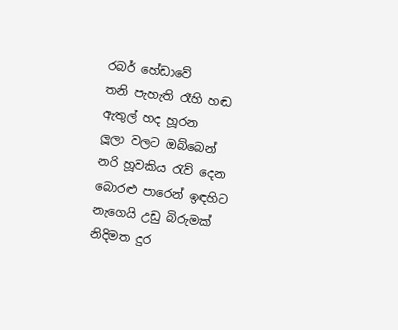රබර් හේඩාවේ
තනි පැහැති රෑහි හඬ
ඇතුල් හද හූරන
ලූලා වලට ඔබ්බෙන්
නරි හූවකිය රැව් දෙන
බොරළු පාරෙන් ඉඳහිට
නැගෙයි උඩු බිරුමක්
නිදිමත දුර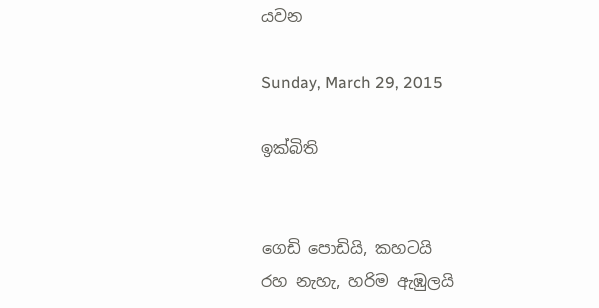යවන

Sunday, March 29, 2015

ඉක්බිති


ගෙඩි පොඩියි, කහටයි
රහ නැහැ, හරිම ඇඹුලයි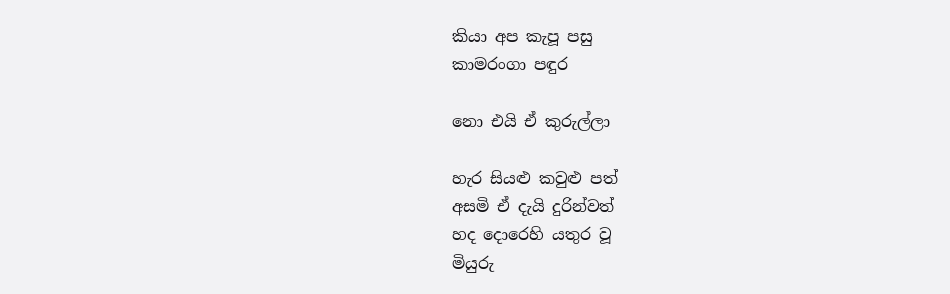කියා අප කැපූ පසු
කාමරංගා පඳුර

නො එයි ඒ කුරුල්ලා

හැර සියළු කවුළු පත්
අසමි ඒ දැයි දුරින්වත්
හද දොරෙහි යතුර වූ
මියුරු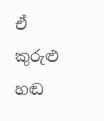ඒ කුරුළු හඬ